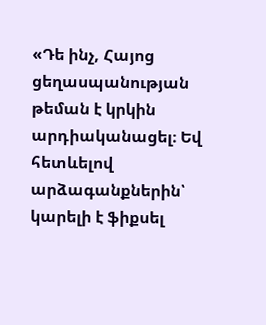«Դե ինչ, Հայոց ցեղասպանության թեման է կրկին արդիականացել։ Եվ հետևելով արձագանքներին՝ կարելի է ֆիքսել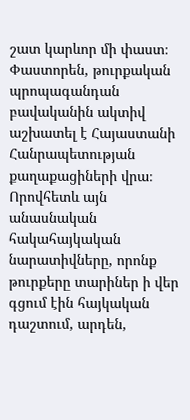շատ կարևոր մի փաստ։ Փաստորեն, թուրքական պրոպագանդան բավականին ակտիվ աշխատել է Հայաստանի Հանրապետության քաղաքացիների վրա։ Որովհետև այն անասնական հակահայկական նարատիվները, որոնք թուրքերը տարիներ ի վեր գցում էին հայկական դաշտում, արդեն,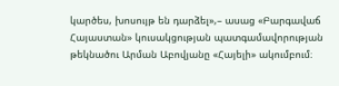կարծես, խոսույթ են դարձել»,– ասաց «Բարգավաճ Հայաստան» կուսակցության պատգամավորության թեկնածու Արման Աբովյանը «Հայելի» ակումբում։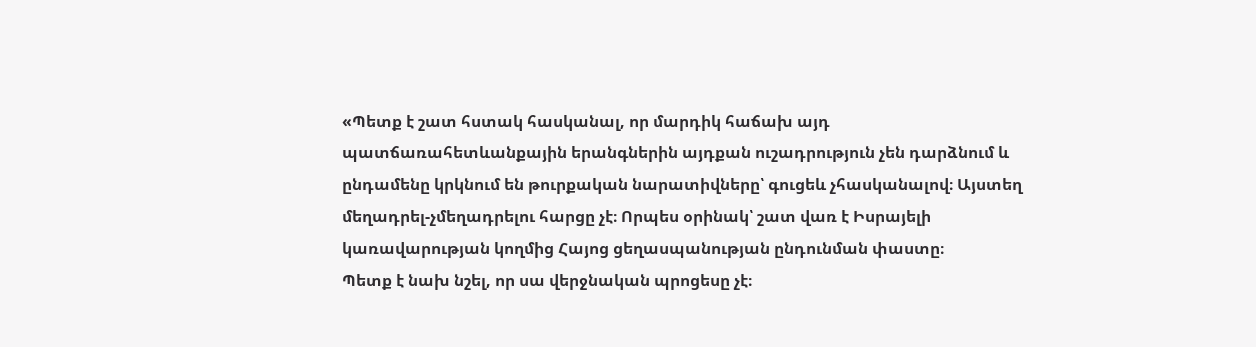«Պետք է շատ հստակ հասկանալ, որ մարդիկ հաճախ այդ պատճառահետևանքային երանգներին այդքան ուշադրություն չեն դարձնում և ընդամենը կրկնում են թուրքական նարատիվները՝ գուցեև չհասկանալով։ Այստեղ մեղադրել-չմեղադրելու հարցը չէ։ Որպես օրինակ՝ շատ վառ է Իսրայելի կառավարության կողմից Հայոց ցեղասպանության ընդունման փաստը։
Պետք է նախ նշել, որ սա վերջնական պրոցեսը չէ։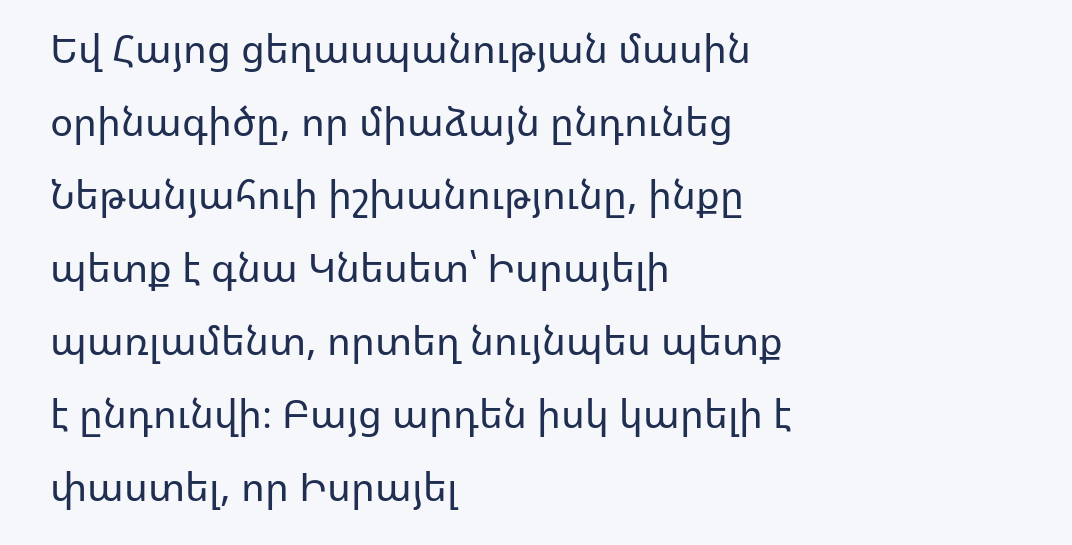Եվ Հայոց ցեղասպանության մասին օրինագիծը, որ միաձայն ընդունեց Նեթանյահուի իշխանությունը, ինքը պետք է գնա Կնեսետ՝ Իսրայելի պառլամենտ, որտեղ նույնպես պետք է ընդունվի։ Բայց արդեն իսկ կարելի է փաստել, որ Իսրայել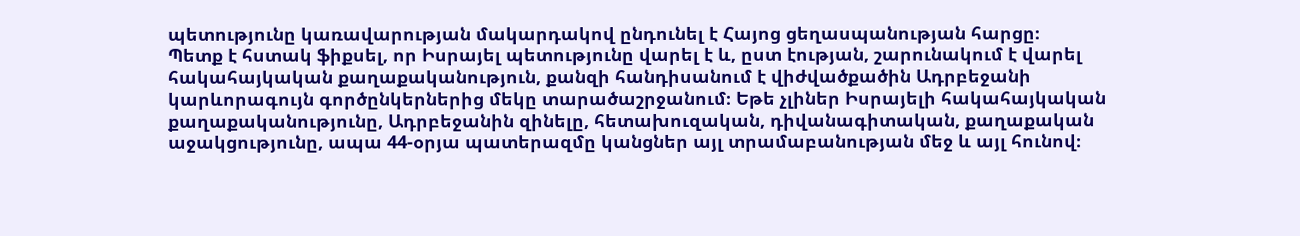պետությունը կառավարության մակարդակով ընդունել է Հայոց ցեղասպանության հարցը։
Պետք է հստակ ֆիքսել, որ Իսրայել պետությունը վարել է և, ըստ էության, շարունակում է վարել հակահայկական քաղաքականություն, քանզի հանդիսանում է վիժվածքածին Ադրբեջանի կարևորագույն գործընկերներից մեկը տարածաշրջանում։ Եթե չլիներ Իսրայելի հակահայկական քաղաքականությունը, Ադրբեջանին զինելը, հետախուզական, դիվանագիտական, քաղաքական աջակցությունը, ապա 44-օրյա պատերազմը կանցներ այլ տրամաբանության մեջ և այլ հունով։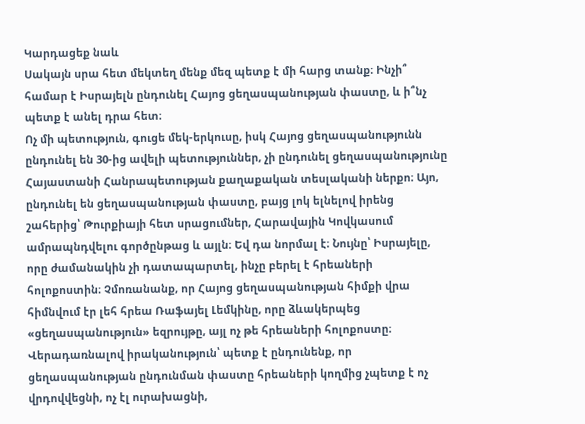Կարդացեք նաև
Սակայն սրա հետ մեկտեղ մենք մեզ պետք է մի հարց տանք։ Ինչի՞ համար է Իսրայելն ընդունել Հայոց ցեղասպանության փաստը, և ի՞նչ պետք է անել դրա հետ։
Ոչ մի պետություն, գուցե մեկ-երկուսը, իսկ Հայոց ցեղասպանությունն ընդունել են 30-ից ավելի պետություններ, չի ընդունել ցեղասպանությունը Հայաստանի Հանրապետության քաղաքական տեսլականի ներքո։ Այո, ընդունել են ցեղասպանության փաստը, բայց լոկ ելնելով իրենց շահերից՝ Թուրքիայի հետ սրացումներ, Հարավային Կովկասում ամրապնդվելու գործընթաց և այլն։ Եվ դա նորմալ է։ Նույնը՝ Իսրայելը, որը ժամանակին չի դատապարտել, ինչը բերել է հրեաների հոլոքոստին։ Չմոռանանք, որ Հայոց ցեղասպանության հիմքի վրա հիմնվում էր լեհ հրեա Ռաֆայել Լեմկինը, որը ձևակերպեց «ցեղասպանություն» եզրույթը, այլ ոչ թե հրեաների հոլոքոստը։
Վերադառնալով իրականություն՝ պետք է ընդունենք, որ ցեղասպանության ընդունման փաստը հրեաների կողմից չպետք է ոչ վրդովվեցնի, ոչ էլ ուրախացնի,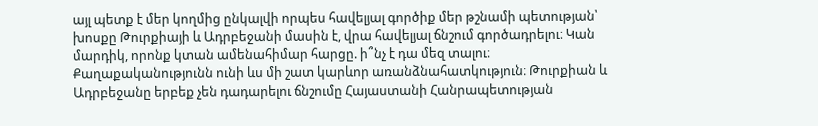այլ պետք է մեր կողմից ընկալվի որպես հավելյալ գործիք մեր թշնամի պետության՝ խոսքը Թուրքիայի և Ադրբեջանի մասին է, վրա հավելյալ ճնշում գործադրելու։ Կան մարդիկ, որոնք կտան ամենահիմար հարցը. ի՞նչ է դա մեզ տալու։
Քաղաքականությունն ունի ևս մի շատ կարևոր առանձնահատկություն։ Թուրքիան և Ադրբեջանը երբեք չեն դադարելու ճնշումը Հայաստանի Հանրապետության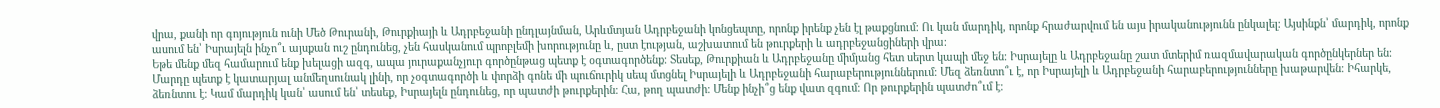վրա, քանի որ գոյություն ունի Մեծ Թուրանի, Թուրքիայի և Ադրբեջանի ընդլայնման, Արևմտյան Ադրբեջանի կոնցեպտը, որոնք իրենք չեն էլ թաքցնում։ Ու կան մարդիկ, որոնք հրաժարվում են այս իրականությունն ընկալել։ Այսինքն՝ մարդիկ, որոնք ասում են՝ Իսրայելն ինչո՞ւ այսքան ուշ ընդունեց, չեն հասկանում պրոբլեմի խորությունը և, ըստ էության, աշխատում են թուրքերի և ադրբեջանցիների վրա։
Եթե մենք մեզ համարում ենք խելացի ազգ, ապա յուրաքանչյուր գործընթաց պետք է օգտագործենք։ Տեսեք, Թուրքիան և Ադրբեջանը միմյանց հետ սերտ կապի մեջ են։ Իսրայելը և Ադրբեջանը շատ մտերիմ ռազմավարական գործընկերներ են։ Մարդը պետք է կատարյալ անմեղսունակ լինի, որ չօգտագործի և փորձի գոնե մի պուճուրիկ սեպ մտցնել Իսրայելի և Ադրբեջանի հարաբերություններում։ Մեզ ձեռնտո՞ւ է, որ Իսրայելի և Ադրբեջանի հարաբերությունները խաթարվեն։ Իհարկե, ձեռնտու է։ Կամ մարդիկ կան՝ ասում են՝ տեսեք, Իսրայելն ընդունեց, որ պատժի թուրքերին։ Հա, թող պատժի։ Մենք ինչի՞ց ենք վատ զգում։ Որ թուրքերին պատժո՞ւմ է։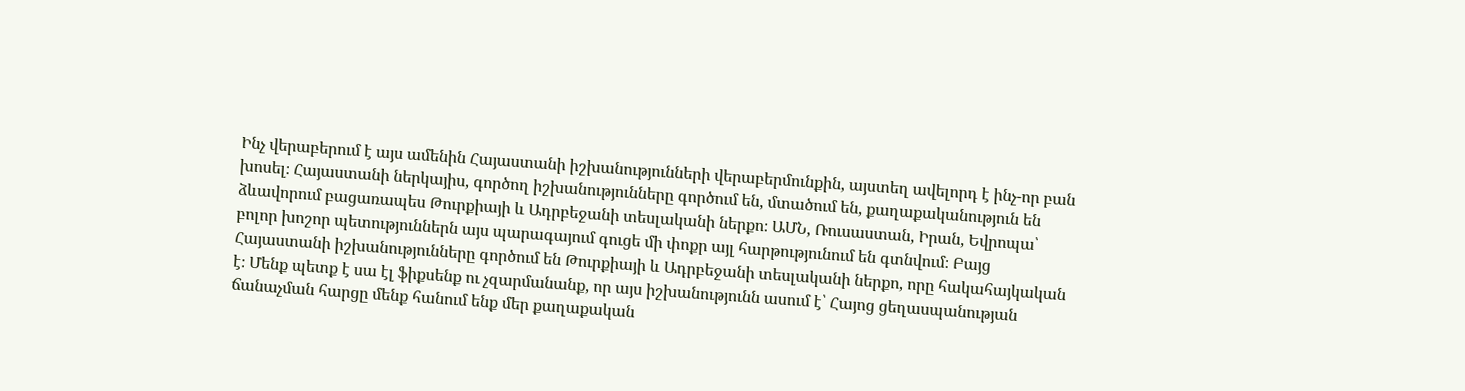Ինչ վերաբերում է այս ամենին Հայաստանի իշխանությունների վերաբերմունքին, այստեղ ավելորդ է ինչ-որ բան խոսել։ Հայաստանի ներկայիս, գործող իշխանությունները գործում են, մտածում են, քաղաքականություն են ձևավորում բացառապես Թուրքիայի և Ադրբեջանի տեսլականի ներքո։ ԱՄՆ, Ռուսաստան, Իրան, Եվրոպա՝ բոլոր խոշոր պետություններն այս պարագայում գուցե մի փոքր այլ հարթությունում են գտնվում։ Բայց Հայաստանի իշխանությունները գործում են Թուրքիայի և Ադրբեջանի տեսլականի ներքո, որը հակահայկական է։ Մենք պետք է սա էլ ֆիքսենք ու չզարմանանք, որ այս իշխանությունն ասում է՝ Հայոց ցեղասպանության ճանաչման հարցը մենք հանում ենք մեր քաղաքական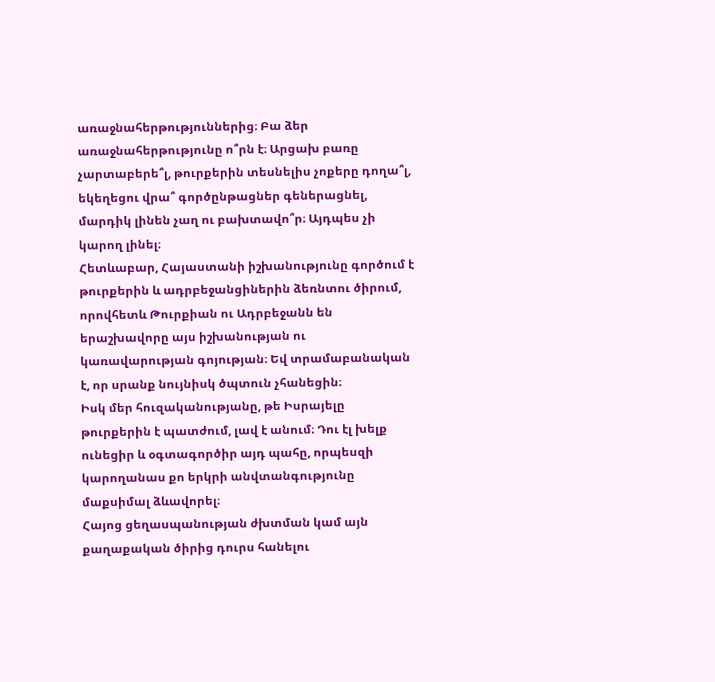առաջնահերթություններից։ Բա ձեր առաջնահերթությունը ո՞րն է։ Արցախ բառը չարտաբերե՞լ, թուրքերին տեսնելիս չոքերը դողա՞լ, եկեղեցու վրա՞ գործընթացներ գեներացնել, մարդիկ լինեն չաղ ու բախտավո՞ր։ Այդպես չի կարող լինել։
Հետևաբար, Հայաստանի իշխանությունը գործում է թուրքերին և ադրբեջանցիներին ձեռնտու ծիրում, որովհետև Թուրքիան ու Ադրբեջանն են երաշխավորը այս իշխանության ու կառավարության գոյության։ Եվ տրամաբանական է, որ սրանք նույնիսկ ծպտուն չհանեցին։
Իսկ մեր հուզականությանը, թե Իսրայելը թուրքերին է պատժում, լավ է անում։ Դու էլ խելք ունեցիր և օգտագործիր այդ պահը, որպեսզի կարողանաս քո երկրի անվտանգությունը մաքսիմալ ձևավորել։
Հայոց ցեղասպանության ժխտման կամ այն քաղաքական ծիրից դուրս հանելու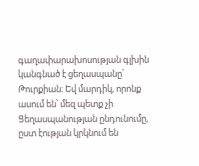գաղափարախոսության գլխին կանգնած է ցեղասպանը՝ Թուրքիան։ Եվ մարդիկ, որոնք ասում են՝ մեզ պետք չի Ցեղասպանության ընդունումը, ըստ էության կրկնում են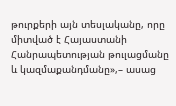թուրքերի այն տեսլականը, որը միտված է Հայաստանի Հանրապետության թուլացմանը և կազմաքանդմանը»,– ասաց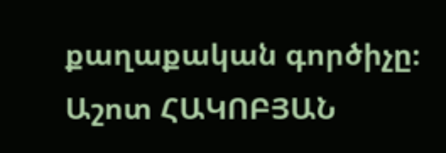քաղաքական գործիչը։
Աշոտ ՀԱԿՈԲՅԱՆ